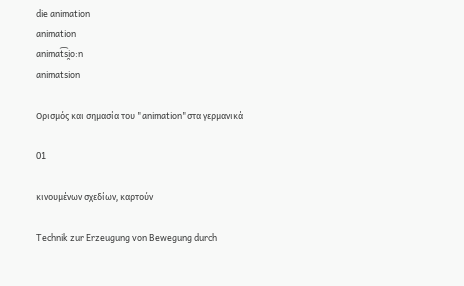die animation
animation
animat͡si̯o:n
animatsion

Ορισμός και σημασία του "animation"στα γερμανικά

01

κινουμένων σχεδίων, καρτούν

Technik zur Erzeugung von Bewegung durch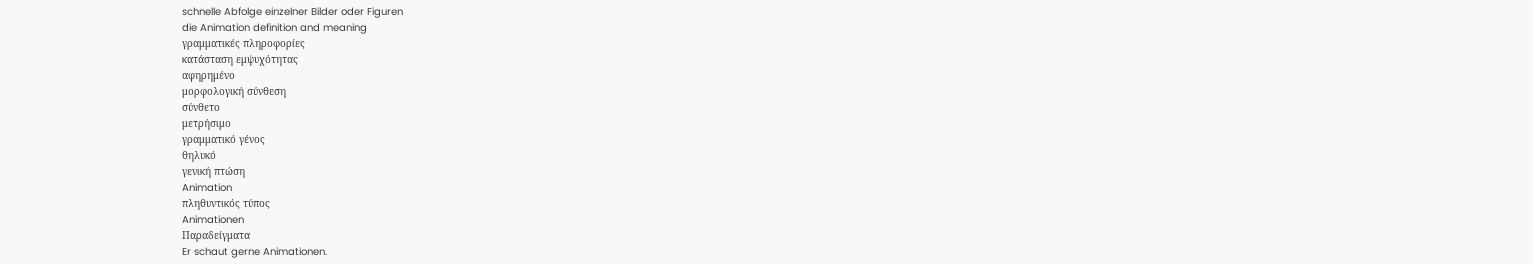schnelle Abfolge einzelner Bilder oder Figuren
die Animation definition and meaning
γραμματικές πληροφορίες
κατάσταση εμψυχότητας
αφηρημένο
μορφολογική σύνθεση
σύνθετο
μετρήσιμο
γραμματικό γένος
θηλυκό
γενική πτώση
Animation
πληθυντικός τύπος
Animationen
Παραδείγματα
Er schaut gerne Animationen.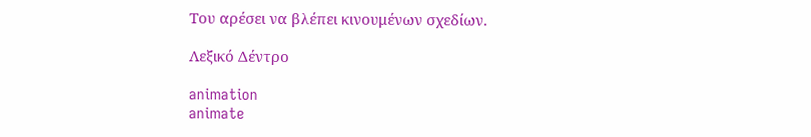Του αρέσει να βλέπει κινουμένων σχεδίων.

Λεξικό Δέντρο

animation
animate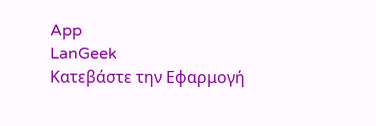App
LanGeek
Κατεβάστε την Εφαρμογή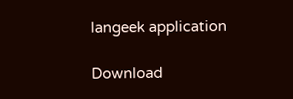langeek application

Download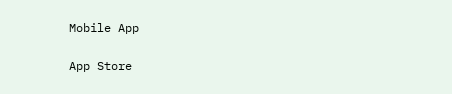Mobile App

App Store